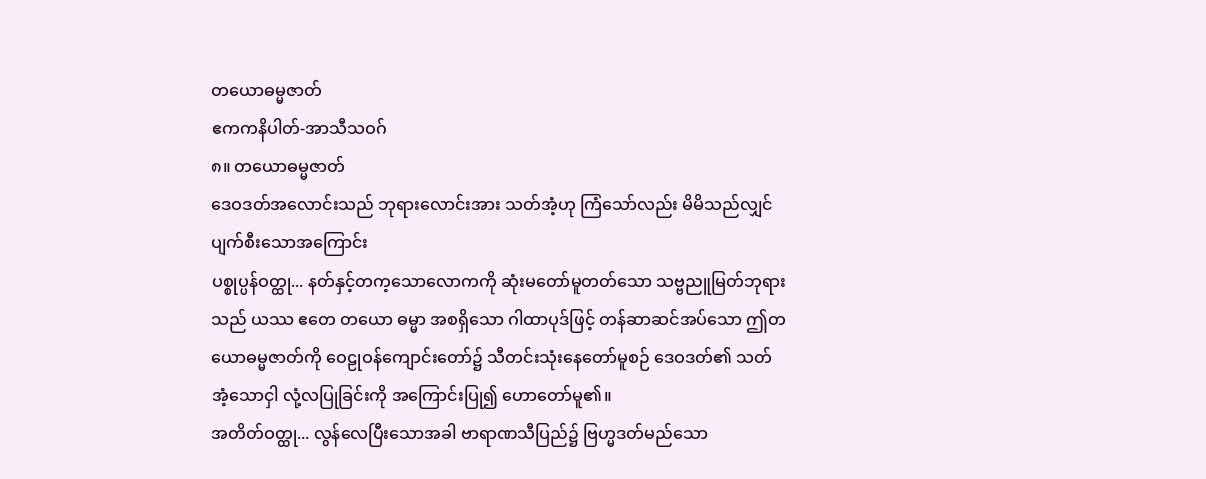တယောဓမ္မဇာတ်
ဧကကနိပါတ်-အာသီသဝဂ်
၈။ တယောဓမ္မဇာတ်
ဒေဝဒတ်အလောင်းသည် ဘုရားလောင်းအား သတ်အံ့ဟု ကြံသော်လည်း မိမိသည်လျှင် ပျက်စီးသောအကြောင်း
ပစ္စုပ္ပန်ဝတ္ထု... နတ်နှင့်တက့သောလောကကို ဆုံးမတော်မူတတ်သော သဗ္ဗညူမြတ်ဘုရားသည် ယဿ ဧတေ တယော ဓမ္မာ အစရှိသော ဂါထာပုဒ်ဖြင့် တန်ဆာဆင်အပ်သော ဤတယောဓမ္မဇာတ်ကို ဝေဠုဝန်ကျောင်းတော်၌ သီတင်းသုံးနေတော်မူစဉ် ဒေဝဒတ်၏ သတ်အံ့သောငှါ လုံ့လပြုခြင်းကို အကြောင်းပြု၍ ဟောတော်မူ၏။
အတိတ်ဝတ္ထု... လွန်လေပြီးသောအခါ ဗာရာဏသီပြည်၌ ဗြဟ္မဒတ်မည်သော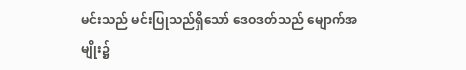မင်းသည် မင်းပြုသည်ရှိသော် ဒေဝဒတ်သည် မျောက်အမျိုး၌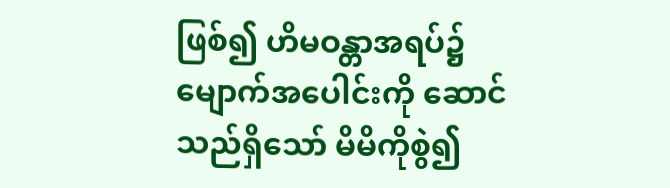ဖြစ်၍ ဟိမဝန္တာအရပ်၌ မျောက်အပေါင်းကို ဆောင်သည်ရှိသော် မိမိကိုစွဲ၍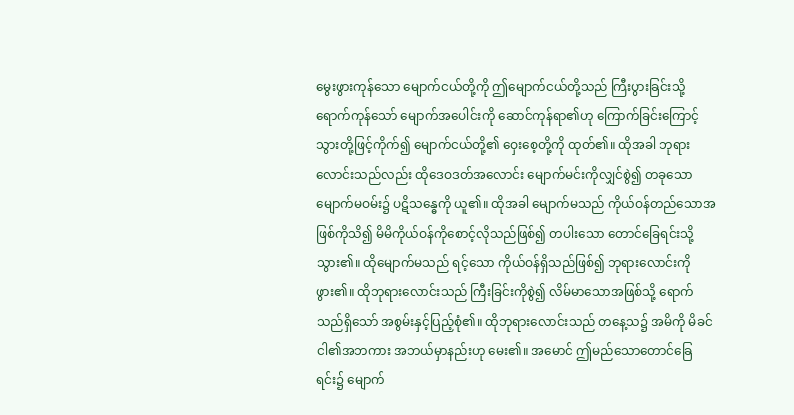မွေးဖွားကုန်သော မျောက်ငယ်တို့ကို ဤမျောက်ငယ်တို့သည် ကြီးပွားခြင်းသို့ရောက်ကုန်သော် မျောက်အပေါင်းကို ဆောင်ကုန်ရာ၏ဟု ကြောက်ခြင်းကြောင့် သွားတို့ဖြင့်ကိုက်၍ မျောက်ငယ်တို့၏ ဝှေးစေ့တို့ကို ထုတ်၏။ ထိုအခါ ဘုရားလောင်းသည်လည်း ထိုဒေဝဒတ်အလောင်း မျောက်မင်းကိုလျှင်စွဲ၍ တခုသောမျောက်မဝမ်း၌ ပဋိသန္ဓေကို ယူ၏။ ထိုအခါ မျောက်မသည် ကိုယ်ဝန်တည်သောအဖြစ်ကိုသိ၍ မိမိကိုယ်ဝန်ကိုစောင့်လိုသည်ဖြစ်၍ တပါးသော တောင်ခြေရင်းသို့သွား၏။ ထိုမျောက်မသည် ရင့်သော ကိုယ်ဝန်ရှိသည်ဖြစ်၍ ဘုရားလောင်းကို ဖွား၏။ ထိုဘုရားလောင်းသည် ကြီးခြင်းကိုစွဲ၍ လိမ်မာသောအဖြစ်သို့ ရောက်သည်ရှိသော် အစွမ်းနှင့်ပြည့်စုံ၏။ ထိုဘုရားလောင်းသည် တနေ့သ၌ အမိကို မိခင် ငါ၏အဘကား အဘယ်မှာနည်းဟု မေး၏။ အမောင် ဤမည်သောတောင်ခြေရင်း၌ မျောက်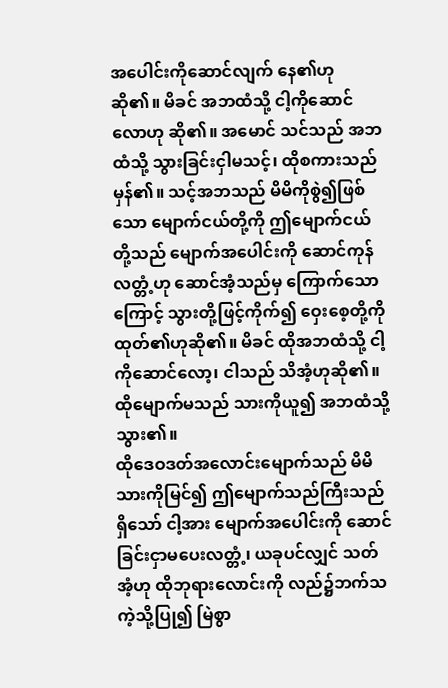အပေါင်းကိုဆောင်လျက် နေ၏ဟု ဆို၏။ မိခင် အဘထံသို့ ငါ့ကိုဆောင်လောဟု ဆို၏။ အမောင် သင်သည် အဘထံသို့ သွားခြင်းငှါမသင့်၊ ထိုစကားသည် မှန်၏။ သင့်အဘသည် မိမိကိုစွဲ၍ဖြစ်သော မျောက်ငယ်တို့ကို ဤမျောက်ငယ်တို့သည် မျောက်အပေါင်းကို ဆောင်ကုန်လတ္တံ့ဟု ဆောင်အံ့သည်မှ ကြောက်သောကြောင့် သွားတို့ဖြင့်ကိုက်၍ ဝှေးစေ့တို့ကို ထုတ်၏ဟုဆို၏။ မိခင် ထိုအဘထံသို့ ငါ့ကိုဆောင်လော့၊ ငါသည် သိအံ့ဟုဆို၏။ ထိုမျောက်မသည် သားကိုယူ၍ အဘထံသို့ သွား၏။
ထိုဒေဝဒတ်အလောင်းမျောက်သည် မိမိသားကိုမြင်၍ ဤမျောက်သည်ကြီးသည်ရှိသော် ငါ့အား မျောက်အပေါင်းကို ဆောင်ခြင်းငှာမပေးလတ္တံ့၊ ယခုပင်လျှင် သတ်အံ့ဟု ထိုဘုရားလောင်းကို လည်၌ဘက်သကဲ့သို့ပြု၍ မြဲစွာ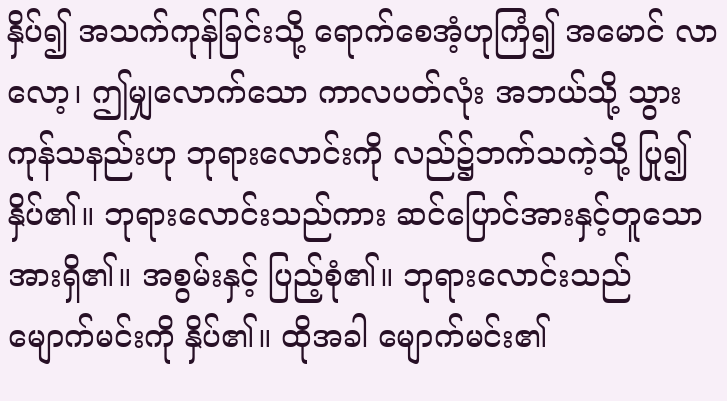နှိပ်၍ အသက်ကုန်ခြင်းသို့ ရောက်စေအံ့ဟုကြံ၍ အမောင် လာလော့၊ ဤမျှလောက်သော ကာလပတ်လုံး အဘယ်သို့ သွားကုန်သနည်းဟု ဘုရားလောင်းကို လည်၌ဘက်သကဲ့သို့ ပြု၍ နှိပ်၏။ ဘုရားလောင်းသည်ကား ဆင်ပြောင်အားနှင့်တူသော အားရှိ၏။ အစွမ်းနှင့် ပြည့်စုံ၏။ ဘုရားလောင်းသည် မျောက်မင်းကို နှိပ်၏။ ထိုအခါ မျောက်မင်း၏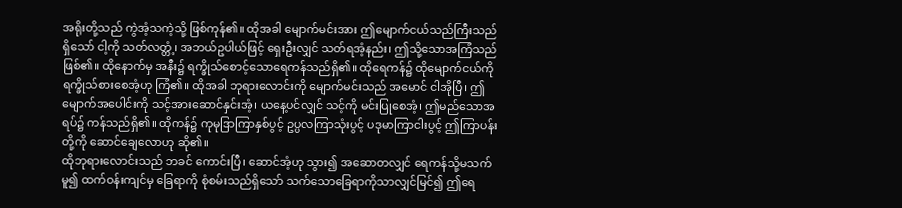အရိုးတို့သည် ကွဲအံ့သကဲ့သို့ ဖြစ်ကုန်၏။ ထိုအခါ မျောက်မင်းအား ဤမျောက်ငယ်သည်ကြီးသည်ရှိသော် ငါ့ကို သတ်လတ္တံ့၊ အဘယ်ဥပါယ်ဖြင့် ရှေးဦးလျှင် သတ်ရအံ့နည်း၊ ဤသို့သောအကြံသည်ဖြစ်၏။ ထိုနောက်မှ အနီး၌ ရက္ခိုသ်စောင့်သောရေကန်သည်ရှိ၏။ ထိုရေကန်၌ ထိုမျောက်ငယ်ကို ရက္ခိုသ်စားစေအံ့ဟု ကြံ၏။ ထိုအခါ ဘုရားလောင်းကို မျောက်မင်းသည် အမောင် ငါအိုပြီ၊ ဤမျောက်အပေါင်းကို သင့်အားဆောင်နှင်းအံ့၊ ယနေ့ပင်လျှင် သင့်ကို မင်းပြုစေအံ့၊ ဤမည်သောအရပ်၌ ကန်သည်ရှိ၏။ ထိုကန်၌ ကုမုဒြာကြာနှစ်ပွင့် ဥပ္ပလကြာသုံးပွင့် ပဒုမာကြာငါးပွင့် ဤကြာပန်းတို့ကို ဆောင်ချေလောဟု ဆို၏။
ထိုဘုရားလောင်းသည် ဘခင် ကောင်းပြီ၊ ဆောင်အံ့ဟု သွား၍ အဆောတလျှင် ရေကန်သို့မသက်မူ၍ ထက်ဝန်းကျင်မှ ခြေရာကို စုံစမ်းသည်ရှိသော် သက်သောခြေရာကိုသာလျှင်မြင်၍ ဤရေ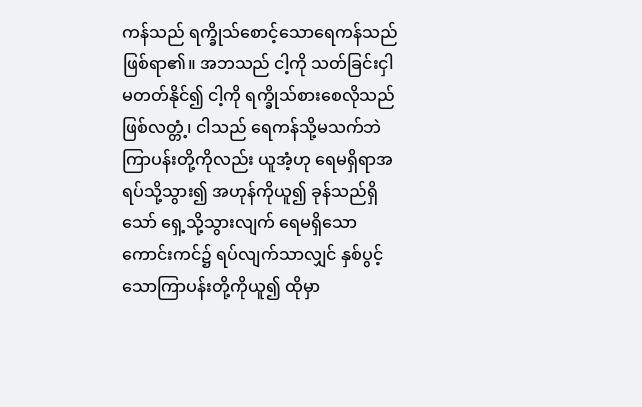ကန်သည် ရက္ခိုသ်စောင့်သောရေကန်သည် ဖြစ်ရာ၏။ အဘသည် ငါ့ကို သတ်ခြင်းငှါမတတ်နိုင်၍ ငါ့ကို ရက္ခိုသ်စားစေလိုသည် ဖြစ်လတ္တံ့၊ ငါသည် ရေကန်သို့မသက်ဘဲ ကြာပန်းတို့ကိုလည်း ယူအံ့ဟု ရေမရှိရာအရပ်သို့သွား၍ အဟုန်ကိုယူ၍ ခုန်သည်ရှိသော် ရှေ့သို့သွားလျက် ရေမရှိသောကောင်းကင်၌ ရပ်လျက်သာလျှင် နှစ်ပွင့်သောကြာပန်းတို့ကိုယူ၍ ထိုမှာ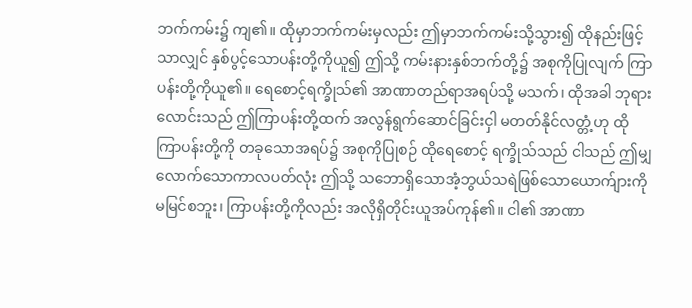ဘက်ကမ်း၌ ကျ၏။ ထိုမှာဘက်ကမ်းမှလည်း ဤမှာဘက်ကမ်းသို့သွား၍ ထိုနည်းဖြင့်သာလျှင် နှစ်ပွင့်သောပန်းတို့ကိုယူ၍ ဤသို့ ကမ်းနားနှစ်ဘက်တို့၌ အစုကိုပြုလျက် ကြာပန်းတို့ကိုယူ၏။ ရေစောင့်ရက္ခိုသ်၏ အာဏာတည်ရာအရပ်သို့ မသက်၊ ထိုအခါ ဘုရားလောင်းသည် ဤကြာပန်းတို့ထက် အလွန်ရွက်ဆောင်ခြင်းငှါ မတတ်နိုင်လတ္တံ့ဟု ထိုကြာပန်းတို့ကို တခုသောအရပ်၌ အစုကိုပြုစဉ် ထိုရေစောင့် ရက္ခိုသ်သည် ငါသည် ဤမျှလောက်သောကာလပတ်လုံး ဤသို့ သဘောရှိသောအံ့ဘွယ်သရဲဖြစ်သောယောက်ျားကို မမြင်စဘူး၊ ကြာပန်းတို့ကိုလည်း အလိုရှိတိုင်းယူအပ်ကုန်၏။ ငါ၏ အာဏာ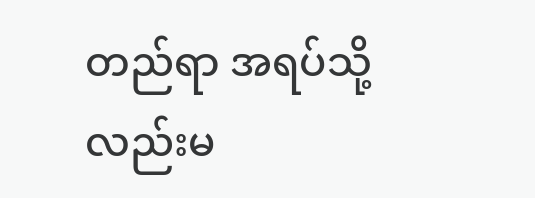တည်ရာ အရပ်သို့လည်းမ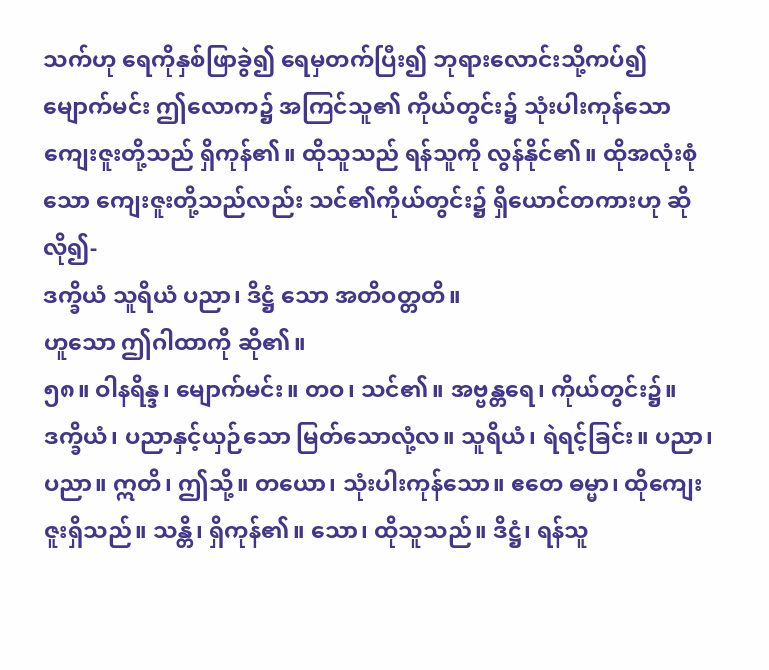သက်ဟု ရေကိုနှစ်ဖြာခွဲ၍ ရေမှတက်ပြီး၍ ဘုရားလောင်းသို့ကပ်၍ မျောက်မင်း ဤလောက၌ အကြင်သူ၏ ကိုယ်တွင်း၌ သုံးပါးကုန်သောကျေးဇူးတို့သည် ရှိကုန်၏။ ထိုသူသည် ရန်သူကို လွန်နိုင်၏။ ထိုအလုံးစုံသော ကျေးဇူးတို့သည်လည်း သင်၏ကိုယ်တွင်း၌ ရှိယောင်တကားဟု ဆိုလို၍-
ဒက္ခိယံ သူရိယံ ပညာ၊ ဒိဋ္ဌံ သော အတိဝတ္တတိ။
ဟူသော ဤဂါထာကို ဆို၏။
၅၈။ ဝါနရိန္ဒ၊ မျောက်မင်း။ တဝ၊ သင်၏။ အဗ္ဗန္တရေ၊ ကိုယ်တွင်း၌။ ဒက္ခိယံ၊ ပညာနှင့်ယှဉ်သော မြတ်သောလုံ့လ။ သူရိယံ၊ ရဲရင့်ခြင်း။ ပညာ၊ ပညာ။ ဣတိ၊ ဤသို့။ တယော၊ သုံးပါးကုန်သော။ ဧတေ ဓမ္မာ၊ ထိုကျေးဇူးရှိသည်။ သန္တိ၊ ရှိကုန်၏။ သော၊ ထိုသူသည်။ ဒိဋ္ဌံ၊ ရန်သူ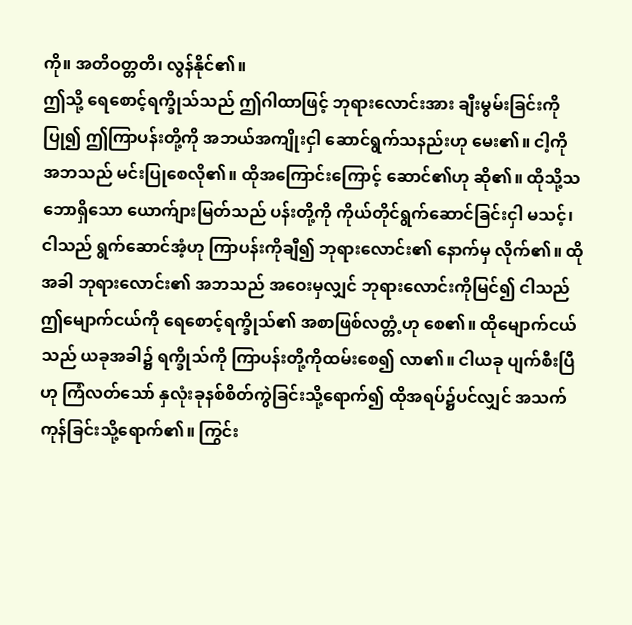ကို။ အတိဝတ္တတိ၊ လွန်နိုင်၏။
ဤသို့ ရေစောင့်ရက္ခိုသ်သည် ဤဂါထာဖြင့် ဘုရားလောင်းအား ချီးမွမ်းခြင်းကိုပြု၍ ဤကြာပန်းတို့ကို အဘယ်အကျိုးငှါ ဆောင်ရွက်သနည်းဟု မေး၏။ ငါ့ကို အဘသည် မင်းပြုစေလို၏။ ထိုအကြောင်းကြောင့် ဆောင်၏ဟု ဆို၏။ ထိုသို့သဘောရှိသော ယောက်ျားမြတ်သည် ပန်းတို့ကို ကိုယ်တိုင်ရွက်ဆောင်ခြင်းငှါ မသင့်၊ ငါသည် ရွက်ဆောင်အံ့ဟု ကြာပန်းကိုချီ၍ ဘုရားလောင်း၏ နောက်မှ လိုက်၏။ ထိုအခါ ဘုရားလောင်း၏ အဘသည် အဝေးမှလျှင် ဘုရားလောင်းကိုမြင်၍ ငါသည် ဤမျောက်ငယ်ကို ရေစောင့်ရက္ခိုသ်၏ အစာဖြစ်လတ္တံ့ဟု စေ၏။ ထိုမျောက်ငယ်သည် ယခုအခါ၌ ရက္ခိုသ်ကို ကြာပန်းတို့ကိုထမ်းစေ၍ လာ၏။ ငါယခု ပျက်စီးပြီဟု ကြံလတ်သော် နှလုံးခုနစ်စိတ်ကွဲခြင်းသို့ရောက်၍ ထိုအရပ်၌ပင်လျှင် အသက်ကုန်ခြင်းသို့ရောက်၏။ ကြွင်း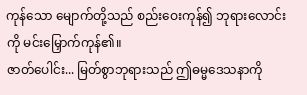ကုန်သော မျောက်တို့သည် စည်းဝေးကုန်၍ ဘုရားလောင်းကို မင်းမြှောက်ကုန်၏။
ဇာတ်ပေါင်း... မြတ်စွာဘုရားသည် ဤဓမ္မဒေသနာကို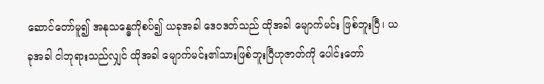ဆောင်တော်မူ၍ အနုသန္ဓေကိုစပ်၍ ယခုအခါ ဒေဝဒတ်သည် ထိုအခါ မျောက်မင်း ဖြစ်ဘူးပြီ၊ ယခုအခါ ငါဘုရားသည်လျှင် ထိုအခါ မျောက်မင်း၏သားဖြစ်ဘူးပြီဟုဇာတ်ကို ပေါင်းတော်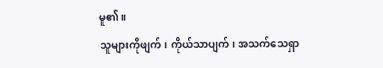မူ၏။
သူများကိုဖျက်၊ ကိုယ်သာပျက်၊ အသက်သေရှာ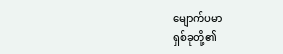မျောက်ပမာ
ရှစ်ခုတို့၏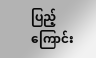ပြည့်ကြောင်း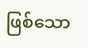ဖြစ်သော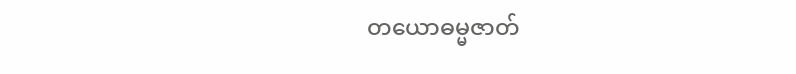တယောဓမ္မဇာတ်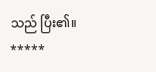သည် ပြီး၏။
*****